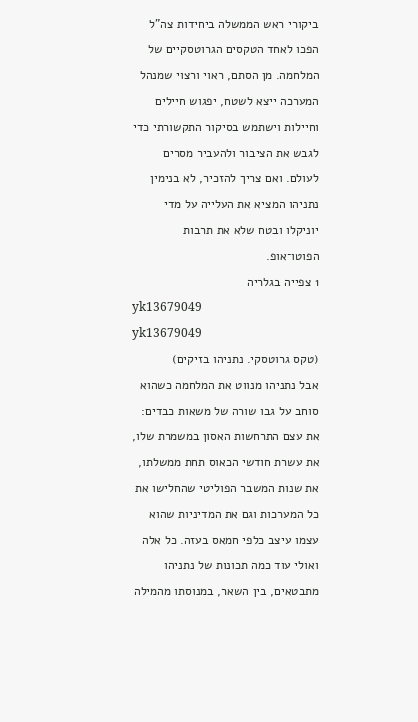ביקורי ראש הממשלה ביחידות צה"ל הפכו לאחד הטקסים הגרוטסקיים של המלחמה. מן הסתם, ראוי ורצוי שמנהל המערכה ייצא לשטח, יפגוש חיילים וחיילות וישתמש בסיקור התקשורתי כדי לגבש את הציבור ולהעביר מסרים לעולם. ואם צריך להזכיר, לא בנימין נתניהו המציא את העלייה על מדי יוניקלו ובטח שלא את תרבות הפוטו־אופ.
1 צפייה בגלריה
yk13679049
yk13679049
(טקס גרוטסקי. נתניהו בזיקים)
אבל נתניהו מנווט את המלחמה כשהוא סוחב על גבו שורה של משאות כבדים: את עצם התרחשות האסון במשמרת שלו, את עשרת חודשי הכאוס תחת ממשלתו, את שנות המשבר הפוליטי שהחלישו את כל המערכות וגם את המדיניות שהוא עצמו עיצב כלפי חמאס בעזה. כל אלה ואולי עוד כמה תכונות של נתניהו מתבטאים, בין השאר, במנוסתו מהמילה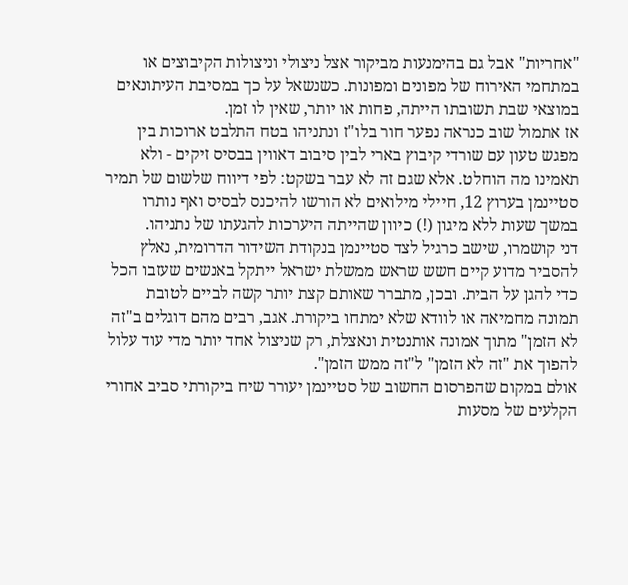"אחריות" אבל גם בהימנעות מביקור אצל ניצולי וניצולות הקיבוצים או במתחמי האירוח של מפונים ומפונות. כשנשאל על כך במסיבת העיתונאים במוצאי שבת תשובתו הייתה, פחות או יותר, שאין לו זמן.
אז אתמול שוב כנראה נפער חור בלו"ז ונתניהו בטח התלבט ארוכות בין מפגש טעון עם שורדי קיבוץ בארי לבין סיבוב דאווין בבסיס זיקים - ולא תאמינו מה הוחלט. אלא שגם זה לא עבר בשקט: לפי דיווח שלשום של תמיר סטיינמן בערוץ 12, חיילי מילואים לא הורשו להיכנס לבסיס ואף נותרו במשך שעות ללא מיגון (!) כיוון שהייתה היערכות להגעתו של נתניהו.
דני קושמרו, שישב כרגיל לצד סטיינמן בנקודת השידור הדרומית, נאלץ להסביר מדוע קיים חשש שראש ממשלת ישראל ייתקל באנשים שעזבו הכל כדי להגן על הבית. ובכן, מתברר שאותם קצת יותר קשה לביים לטובת תמונה מחמיאה או לוודא שלא ימתחו ביקורת. אגב, רבים מהם דוגלים ב"זה לא הזמן" מתוך אמונה אותנטית ונאצלת, רק שניצול אחד יותר מדי עוד עלול להפוך את "זה לא הזמן" ל"זה ממש הזמן".
אולם במקום שהפרסום החשוב של סטיינמן יעורר שיח ביקורתי סביב אחורי הקלעים של מסעות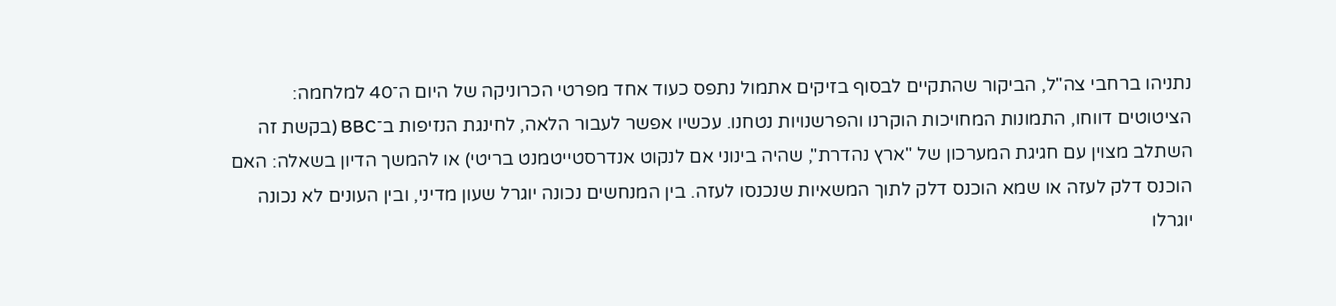נתניהו ברחבי צה"ל, הביקור שהתקיים לבסוף בזיקים אתמול נתפס כעוד אחד מפרטי הכרוניקה של היום ה־40 למלחמה: הציטוטים דווחו, התמונות המחויכות הוקרנו והפרשנויות נטחנו. עכשיו אפשר לעבור הלאה, לחינגת הנזיפות ב־BBC (בקשת זה השתלב מצוין עם חגיגת המערכון של "ארץ נהדרת", שהיה בינוני אם לנקוט אנדרסטייטמנט בריטי) או להמשך הדיון בשאלה: האם הוכנס דלק לעזה או שמא הוכנס דלק לתוך המשאיות שנכנסו לעזה. בין המנחשים נכונה יוגרל שעון מדיני, ובין העונים לא נכונה יוגרלו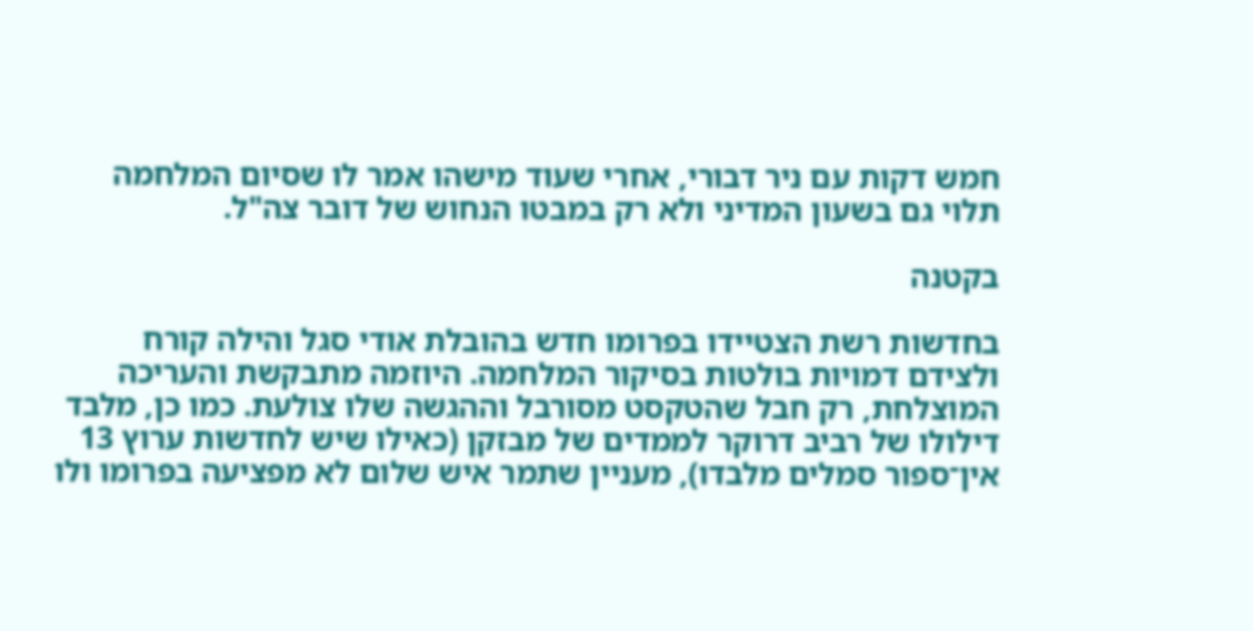חמש דקות עם ניר דבורי, אחרי שעוד מישהו אמר לו שסיום המלחמה תלוי גם בשעון המדיני ולא רק במבטו הנחוש של דובר צה"ל.

בקטנה

בחדשות רשת הצטיידו בפרומו חדש בהובלת אודי סגל והילה קורח ולצידם דמויות בולטות בסיקור המלחמה. היוזמה מתבקשת והעריכה המוצלחת, רק חבל שהטקסט מסורבל וההגשה שלו צולעת. כמו כן, מלבד דילולו של רביב דרוקר לממדים של מבזקן (כאילו שיש לחדשות ערוץ 13 אין־ספור סמלים מלבדו), מעניין שתמר איש שלום לא מפציעה בפרומו ולו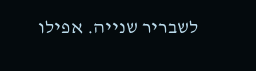לשבריר שנייה. אפילו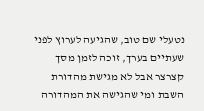נטעלי שם טוב, שהגיעה לערוץ לפני שעתיים בערך, זוכה לזמן מסך קצרצר אבל לא מגישת מהדורת השבת ומי שהגישה את המהדורה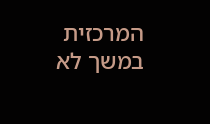המרכזית במשך לא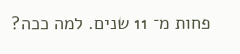פחות מ־ 11 שנים. למה ככה?